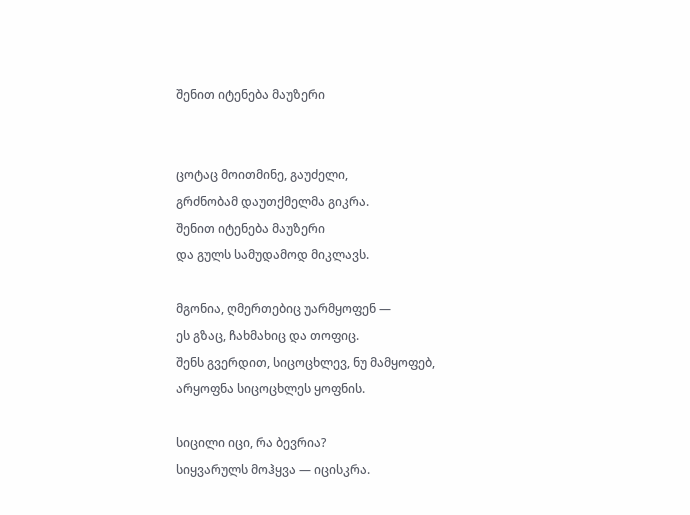შენით იტენება მაუზერი


ცოტაც მოითმინე, გაუძელი,
გრძნობამ დაუთქმელმა გიკრა.
შენით იტენება მაუზერი
და გულს სამუდამოდ მიკლავს.

მგონია, ღმერთებიც უარმყოფენ —
ეს გზაც, ჩახმახიც და თოფიც.
შენს გვერდით, სიცოცხლევ, ნუ მამყოფებ,
არყოფნა სიცოცხლეს ყოფნის.

სიცილი იცი, რა ბევრია?
სიყვარულს მოჰყვა — იცისკრა.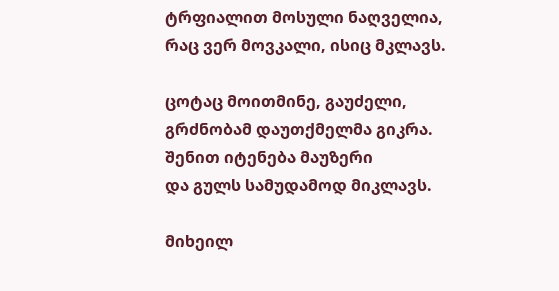ტრფიალით მოსული ნაღველია,
რაც ვერ მოვკალი, ისიც მკლავს.

ცოტაც მოითმინე, გაუძელი,
გრძნობამ დაუთქმელმა გიკრა.
შენით იტენება მაუზერი
და გულს სამუდამოდ მიკლავს.

მიხეილ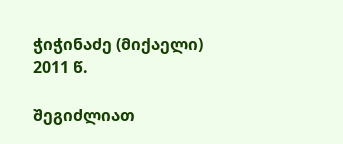ჭიჭინაძე (მიქაელი)
2011 წ.

შეგიძლიათ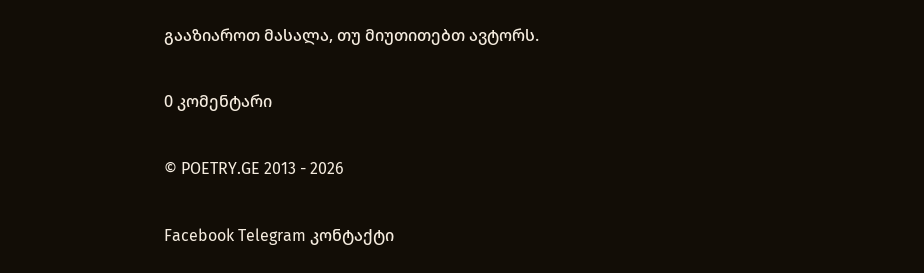გააზიაროთ მასალა, თუ მიუთითებთ ავტორს.

0 კომენტარი

© POETRY.GE 2013 - 2026

Facebook Telegram კონტაქტი